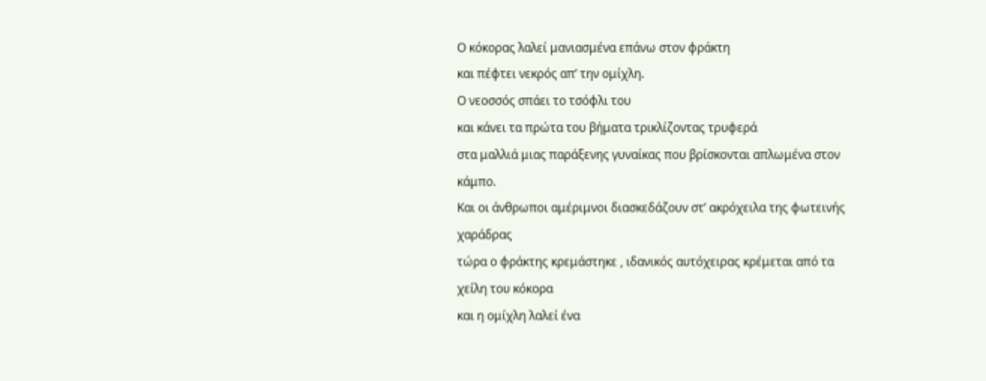Ο κόκορας λαλεί μανιασμένα επάνω στον φράκτη
και πέφτει νεκρός απʼ την ομίχλη.
Ο νεοσσός σπάει το τσόφλι του
και κάνει τα πρώτα του βήματα τρικλίζοντας τρυφερά
στα μαλλιά μιας παράξενης γυναίκας που βρίσκονται απλωμένα στον κάμπο.
Και οι άνθρωποι αμέριμνοι διασκεδάζουν στʼ ακρόχειλα της φωτεινής χαράδρας
τώρα ο φράκτης κρεμάστηκε , ιδανικός αυτόχειρας κρέμεται από τα χείλη του κόκορα
και η ομίχλη λαλεί ένα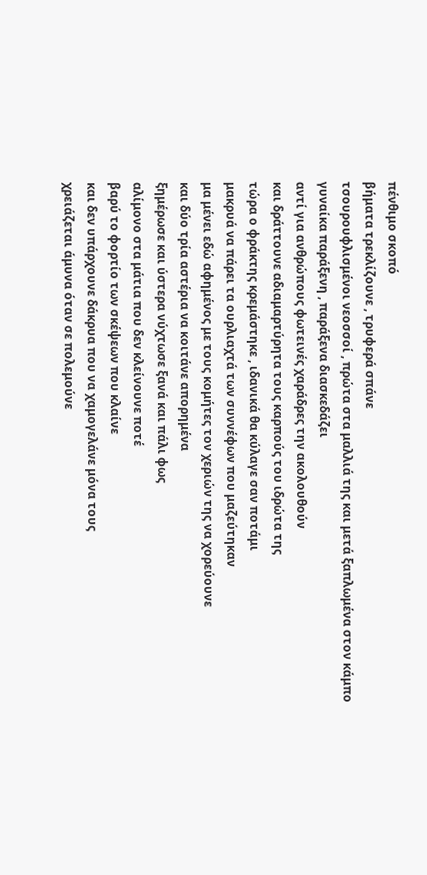πένθιμο σκοπό
βήματα τρεκλίζουνε , τρυφερά σπάνε
τσουρουφλισμένοι νεοσσοί , πρώτα στα μαλλιά της και μετά ξαπλωμένα στον κάμπο
γυναίκα παράξενη , παράξενα διασκεδάζει
αντί για ανθρώπους φωτεινές χαράδρες την ακολουθούν
και δράττουνε αδιαμαρτύρητα τους καρπούς του ιδρώτα της
τώρα ο φράκτης κρεμάστηκε , ιδανικά θα κύλαγε σαν ποτάμι
μακρυά να πάρει τα ουρλιαχτά των συννέφων που μαζεύτηκαν
μα μένει εδώ αφημένος με τους κομήτες τον χεριών της να χορεύουνε
και δύο τρία αστέρια να κοιτάνε απορημένα
ξημέρωσε και ύστερα νύχτωσε ξανά και πάλι φως
αλίμονο στα μάτια που δεν κλείνουνε ποτέ
βαρύ το φορτίο των σκέψεων που κλαίνε
και δεν υπάρχουνε δάκρυα που να χαμογελάνε μόνα τους
χρειάζεται άμυνα όταν σε πολεμούνε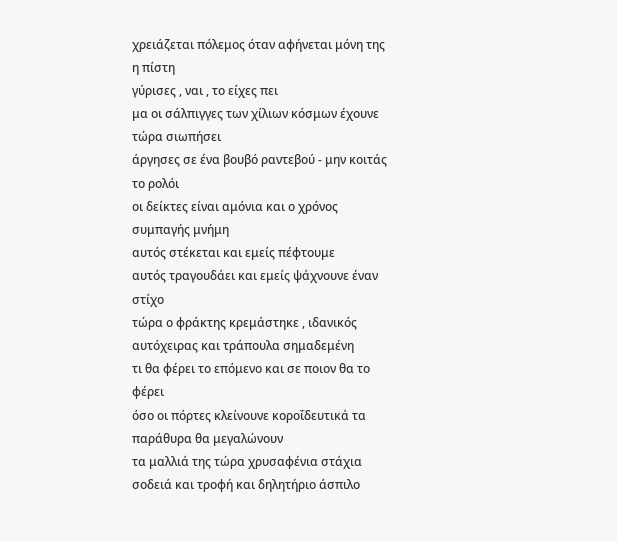χρειάζεται πόλεμος όταν αφήνεται μόνη της η πίστη
γύρισες , ναι , το είχες πει
μα οι σάλπιγγες των χίλιων κόσμων έχουνε τώρα σιωπήσει
άργησες σε ένα βουβό ραντεβού - μην κοιτάς το ρολόι
οι δείκτες είναι αμόνια και ο χρόνος συμπαγής μνήμη
αυτός στέκεται και εμείς πέφτουμε
αυτός τραγουδάει και εμείς ψάχνουνε έναν στίχο
τώρα ο φράκτης κρεμάστηκε , ιδανικός αυτόχειρας και τράπουλα σημαδεμένη
τι θα φέρει το επόμενο και σε ποιον θα το φέρει
όσο οι πόρτες κλείνουνε κοροΐδευτικά τα παράθυρα θα μεγαλώνουν
τα μαλλιά της τώρα χρυσαφένια στάχια
σοδειά και τροφή και δηλητήριο άσπιλο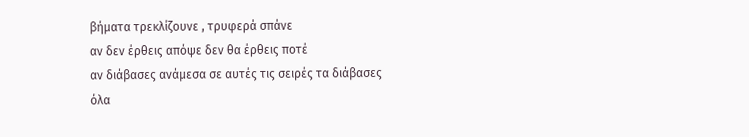βήματα τρεκλίζουνε , τρυφερά σπάνε
αν δεν έρθεις απόψε δεν θα έρθεις ποτέ
αν διάβασες ανάμεσα σε αυτές τις σειρές τα διάβασες όλα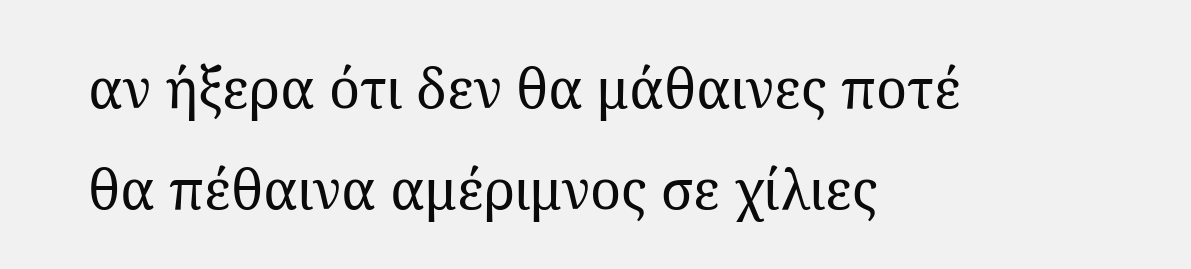αν ήξερα ότι δεν θα μάθαινες ποτέ
θα πέθαινα αμέριμνος σε χίλιες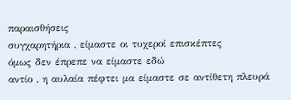παραισθήσεις
συγχαρητήρια , είμαστε οι τυχεροί επισκέπτες
όμως δεν έπρεπε να είμαστε εδώ
αντίο , η αυλαία πέφτει μα είμαστε σε αντίθετη πλευρά